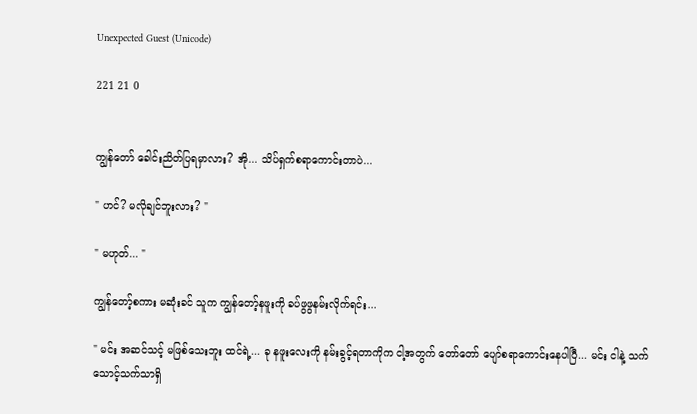Unexpected Guest (Unicode)

221 21 0


ကျွန်တော် ခေါင်းညိတ်ပြရမှာလား? အို... သိပ်ရှက်စရာကောင်းတာပဲ...

" ဟင်? မလိုချင်ဘူးလား? "

" မဟုတ်... "

ကျွန်တော့်စကား မဆုံးခင် သူက ကျွန်တော့်နဖူးကို ခပ်ဖွဖွနမ်းလိုက်ရင်း...

" မင်း အဆင်သင့် မဖြစ်သေးဘူး ထင်ရဲ့... ခု နဖူးလေးကို နမ်းခွင့်ရတာကိုက ငါ့အတွက် တော်တော် ပျော်စရာကောင်းနေပါပြီ... မင်း ငါနဲ့ သက်သောင့်သက်သာရှိ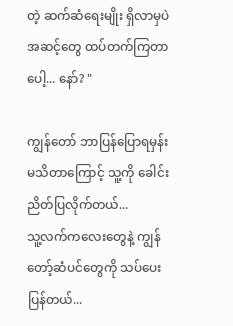တဲ့ ဆက်ဆံရေးမျိုး ရှိလာမှပဲ အဆင့်တွေ ထပ်တက်ကြတာပေါ့... နော်? "

ကျွန်တော် ဘာပြန်ပြောရမှန်း မသိတာကြောင့် သူ့ကို ခေါင်းညိတ်ပြလိုက်တယ်...
သူ့လက်ကလေးတွေနဲ့ ကျွန်တော့်ဆံပင်တွေကို သပ်ပေးပြန်တယ်...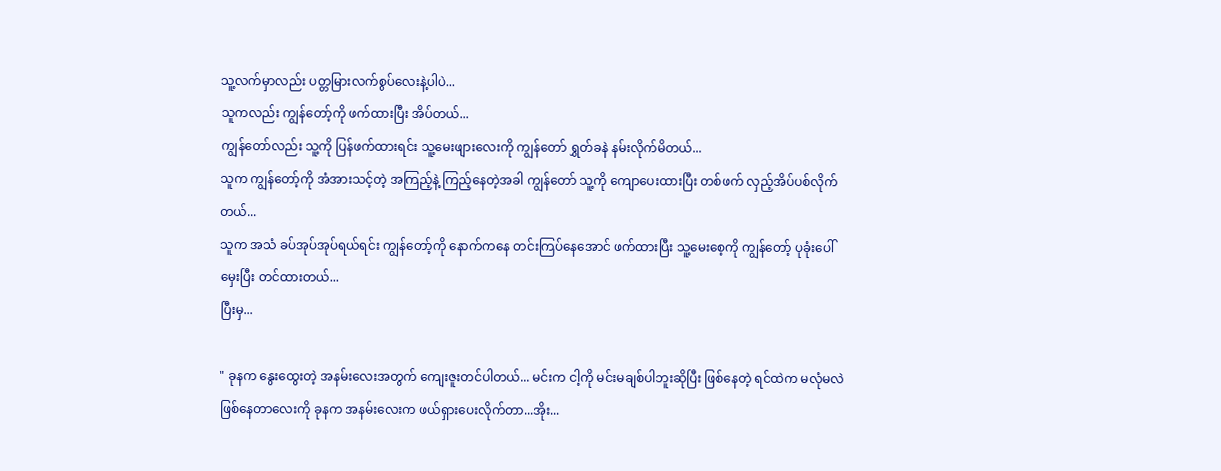သူ့လက်မှာလည်း ပတ္တမြားလက်စွပ်လေးနဲ့ပါပဲ...
သူကလည်း ကျွန်တော့်ကို ဖက်ထားပြီး အိပ်တယ်...
ကျွန်တော်လည်း သူ့ကို ပြန်ဖက်ထားရင်း သူ့မေးဖျားလေးကို ကျွန်တော် ရွှတ်ခနဲ နမ်းလိုက်မိတယ်...
သူက ကျွန်တော့်ကို အံအားသင့်တဲ့ အကြည့်နဲ့ ကြည့်နေတဲ့အခါ ကျွန်တော် သူ့ကို ကျောပေးထားပြီး တစ်ဖက် လှည့်အိပ်ပစ်လိုက်တယ်...
သူက အသံ ခပ်အုပ်အုပ်ရယ်ရင်း ကျွန်တော့်ကို နောက်ကနေ တင်းကြပ်နေအောင် ဖက်ထားပြီး သူ့မေးစေ့ကို ကျွန်တော့် ပုခုံးပေါ် မှေးပြီး တင်ထားတယ်...
ပြီးမှ...

" ခုနက နွေးထွေးတဲ့ အနမ်းလေးအတွက် ကျေးဇူးတင်ပါတယ်... မင်းက ငါ့ကို မင်းမချစ်ပါဘူးဆိုပြီး ဖြစ်နေတဲ့ ရင်ထဲက မလုံမလဲ ဖြစ်နေတာလေးကို ခုနက အနမ်းလေးက ဖယ်ရှားပေးလိုက်တာ...အိုး...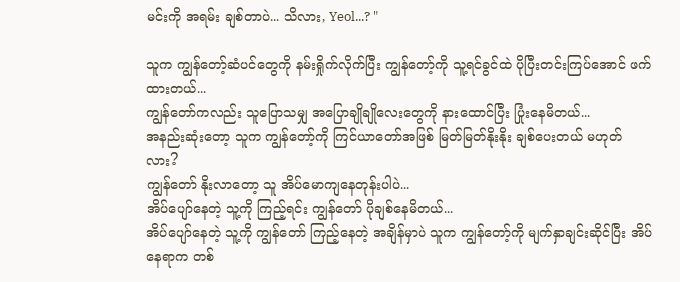မင်းကို အရမ်း ချစ်တာပဲ... သိလား, Yeol...? "

သူက ကျွန်တော့်ဆံပင်တွေကို နမ်းရှိုက်လိုက်ပြီး ကျွန်တော့်ကို သူ့ရင်ခွင်ထဲ ပိုပြီးတင်းကြပ်အောင် ဖက်ထားတယ်...
ကျွန်တော်ကလည်း သူပြောသမျှ အပြောချိုချိုလေးတွေကို နားထောင်ပြီး ပြုံးနေမိတယ်...
အနည်းဆုံးတော့ သူက ကျွန်တော့်ကို ကြင်ယာတော်အဖြစ် မြတ်မြတ်နိုးနိုး ချစ်ပေးတယ် မဟုတ်လား?
ကျွန်တော် နိုးလာတော့ သူ အိပ်မောကျနေတုန်းပါပဲ...
အိပ်ပျော်နေတဲ့ သူ့ကို ကြည့်ရင်း ကျွန်တော် ပိုချစ်နေမိတယ်...
အိပ်ပျော်နေတဲ့ သူ့ကို ကျွန်တော် ကြည့်နေတဲ့ အချိန်မှာပဲ သူက ကျွန်တော့်ကို မျက်နှာချင်းဆိုင်ပြီး အိပ်နေရာက တစ်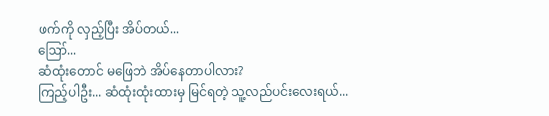ဖက်ကို လှည့်ပြီး အိပ်တယ်...
ဪ...
ဆံထုံးတောင် မဖြေဘဲ အိပ်နေတာပါလား?
ကြည့်ပါဦး... ဆံထုံးထုံးထားမှ မြင်ရတဲ့ သူ့လည်ပင်းလေးရယ်...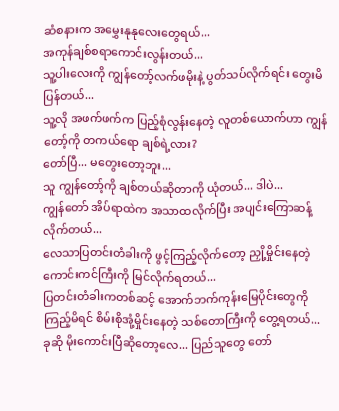ဆံစနားက အမွှေးနုနုလေးတွေရယ်...
အကုန်ချစ်စရာကောင်းလွန်းတယ်...
သူ့ပါးလေးကို ကျွန်တော့်လက်ဖမိုးနဲ့ ပွတ်သပ်လိုက်ရင်း တွေးမိပြန်တယ်...
သူ့လို အဖက်ဖက်က ပြည့်စုံလွန်းနေတဲ့ လူတစ်ယောက်ဟာ ကျွန်တော့်ကို တကယ်ရော ချစ်ရဲ့လား?
တော်ပြီ... မတွေးတော့ဘူး...
သူ ကျွန်တော့်ကို ချစ်တယ်ဆိုတာကို ယုံတယ်... ဒါပဲ...
ကျွန်တော် အိပ်ရာထဲက အသာထလိုက်ပြီး အပျင်းကြောဆန့်လိုက်တယ်...
လေသာပြတင်းတံခါးကို ဖွင့်ကြည့်လိုက်တော့ ညှို့မှိုင်းနေတဲ့ ကောင်းကင်ကြီးကို မြင်လိုက်ရတယ်...
ပြတင်းတံခါးကတစ်ဆင့် အောက်ဘက်ကုန်းမြေပိုင်းတွေကို ကြည့်မိရင် စိမ်းစိုအုံ့မှိုင်းနေတဲ့ သစ်တောကြီးကို တွေ့ရတယ်...
ခုဆို မိုးကောင်းပြီဆိုတော့လေ... ပြည်သူတွေ တော်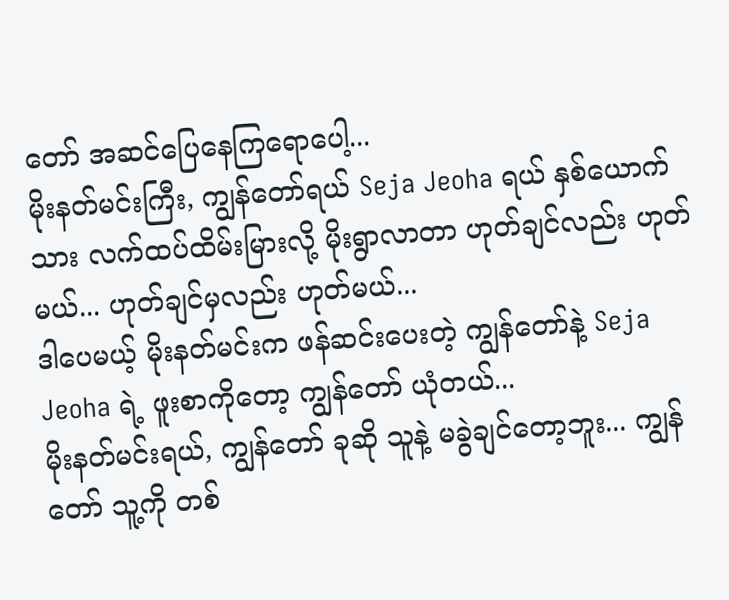တော် အဆင်ပြေနေကြရောပေါ့...
မိုးနတ်မင်းကြီး, ကျွန်တော်ရယ် Seja Jeoha ရယ် နှစ်ယောက်သား လက်ထပ်ထိမ်းမြားလို့ မိုးရွာလာတာ ဟုတ်ချင်လည်း ဟုတ်မယ်... ဟုတ်ချင်မှလည်း ဟုတ်မယ်...
ဒါပေမယ့် မိုးနတ်မင်းက ဖန်ဆင်းပေးတဲ့ ကျွန်တော်နဲ့ Seja Jeoha ရဲ့ ဖူးစာကိုတော့ ကျွန်တော် ယုံတယ်...
မိုးနတ်မင်းရယ်, ကျွန်တော် ခုဆို သူနဲ့ မခွဲချင်တော့ဘူး... ကျွန်တော် သူ့ကို တစ်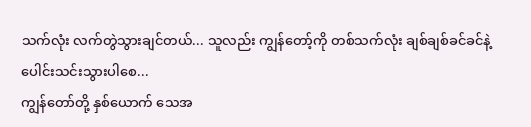သက်လုံး လက်တွဲသွားချင်တယ်... သူလည်း ကျွန်တော့်ကို တစ်သက်လုံး ချစ်ချစ်ခင်ခင်နဲ့ ပေါင်းသင်းသွားပါစေ...
ကျွန်တော်တို့ နှစ်ယောက် သေအ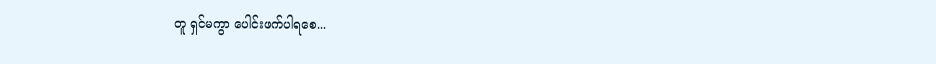တူ ရှင်မကွာ ပေါင်းဖက်ပါရစေ...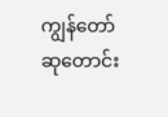ကျွန်တော် ဆုတောင်း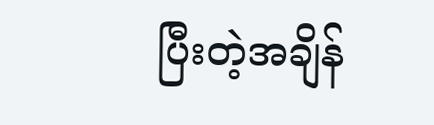ပြီးတဲ့အချိန်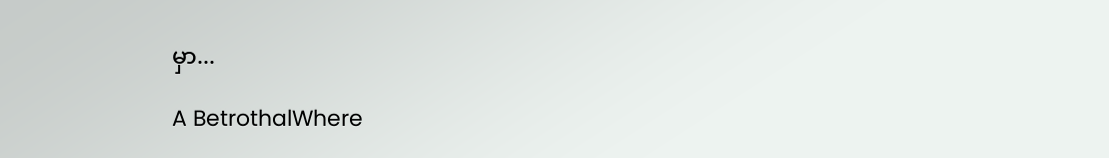မှာ...

A BetrothalWhere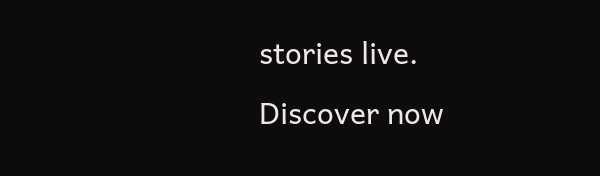stories live. Discover now